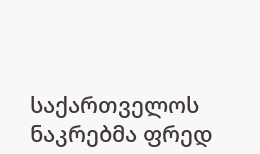საქართველოს ნაკრებმა ფრედ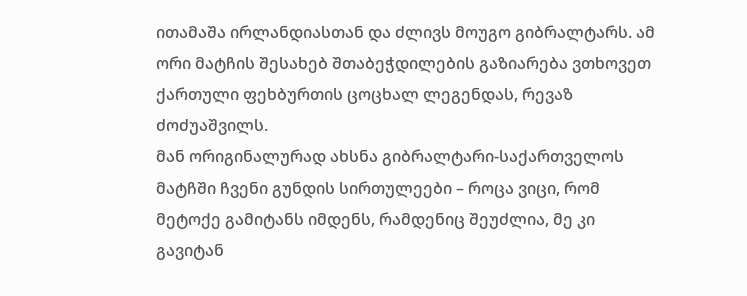ითამაშა ირლანდიასთან და ძლივს მოუგო გიბრალტარს. ამ ორი მატჩის შესახებ შთაბეჭდილების გაზიარება ვთხოვეთ ქართული ფეხბურთის ცოცხალ ლეგენდას, რევაზ ძოძუაშვილს.
მან ორიგინალურად ახსნა გიბრალტარი-საქართველოს მატჩში ჩვენი გუნდის სირთულეები – როცა ვიცი, რომ მეტოქე გამიტანს იმდენს, რამდენიც შეუძლია, მე კი გავიტან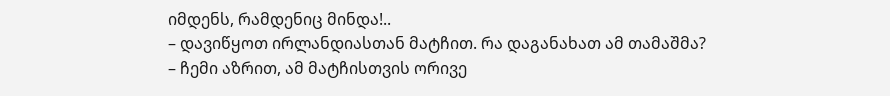იმდენს, რამდენიც მინდა!..
– დავიწყოთ ირლანდიასთან მატჩით. რა დაგანახათ ამ თამაშმა?
– ჩემი აზრით, ამ მატჩისთვის ორივე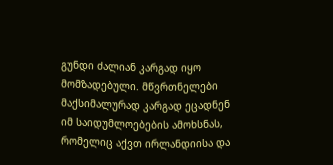გუნდი ძალიან კარგად იყო მომზადებული. მწვრთნელები მაქსიმალურად კარგად ეცადნენ იმ საიდუმლოებების ამოხსნას, რომელიც აქვთ ირლანდიისა და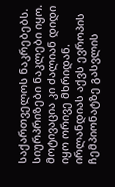საქართველოს ნაკრებებს. სიურპრიზები ნაკლები იყო. მოტივაცია კი ძალიან დიდი იყო ორივე მხრიდან. ირლანდიას აქვს ევროპის ჩემპიონატზე გასვლის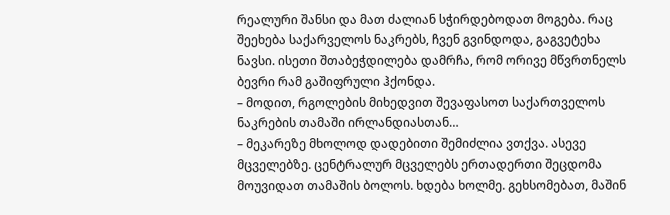რეალური შანსი და მათ ძალიან სჭირდებოდათ მოგება. რაც შეეხება საქარველოს ნაკრებს, ჩვენ გვინდოდა, გაგვეტეხა ნავსი. ისეთი შთაბეჭდილება დამრჩა, რომ ორივე მწვრთნელს ბევრი რამ გაშიფრული ჰქონდა.
– მოდით, რგოლების მიხედვით შევაფასოთ საქართველოს ნაკრების თამაში ირლანდიასთან…
– მეკარეზე მხოლოდ დადებითი შემიძლია ვთქვა. ასევე მცველებზე. ცენტრალურ მცველებს ერთადერთი შეცდომა მოუვიდათ თამაშის ბოლოს. ხდება ხოლმე. გეხსომებათ, მაშინ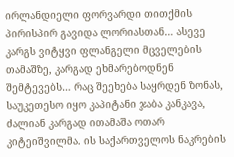ირლანდიელი ფორვარდი თითქმის პირისპირ გავიდა ლორიასთან… ასევე კარგს ვიტყვი ფლანგელი მცველების თამაშზე, კარგად ეხმარებოდნენ შემტევებს… რაც შეეხება საყრდენ ზონას, საუკეთესო იყო კაპიტანი ჯაბა კანკავა, ძალიან კარგად ითამაშა ოთარ კიტეიშვილმა. ის საქართველოს ნაკრების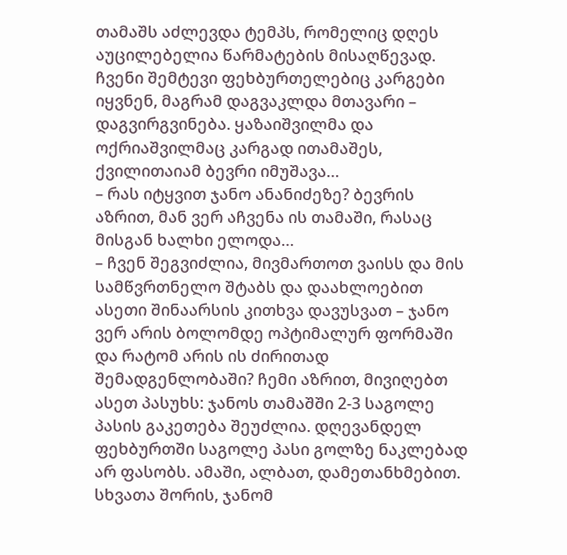თამაშს აძლევდა ტემპს, რომელიც დღეს აუცილებელია წარმატების მისაღწევად. ჩვენი შემტევი ფეხბურთელებიც კარგები იყვნენ, მაგრამ დაგვაკლდა მთავარი – დაგვირგვინება. ყაზაიშვილმა და ოქრიაშვილმაც კარგად ითამაშეს, ქვილითაიამ ბევრი იმუშავა…
– რას იტყვით ჯანო ანანიძეზე? ბევრის აზრით, მან ვერ აჩვენა ის თამაში, რასაც მისგან ხალხი ელოდა…
– ჩვენ შეგვიძლია, მივმართოთ ვაისს და მის სამწვრთნელო შტაბს და დაახლოებით ასეთი შინაარსის კითხვა დავუსვათ – ჯანო ვერ არის ბოლომდე ოპტიმალურ ფორმაში და რატომ არის ის ძირითად შემადგენლობაში? ჩემი აზრით, მივიღებთ ასეთ პასუხს: ჯანოს თამაშში 2-3 საგოლე პასის გაკეთება შეუძლია. დღევანდელ ფეხბურთში საგოლე პასი გოლზე ნაკლებად არ ფასობს. ამაში, ალბათ, დამეთანხმებით. სხვათა შორის, ჯანომ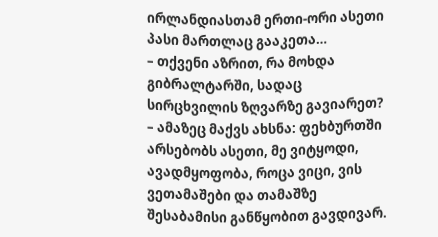ირლანდიასთამ ერთი-ორი ასეთი პასი მართლაც გააკეთა…
– თქვენი აზრით, რა მოხდა გიბრალტარში, სადაც სირცხვილის ზღვარზე გავიარეთ?
– ამაზეც მაქვს ახსნა: ფეხბურთში არსებობს ასეთი, მე ვიტყოდი, ავადმყოფობა, როცა ვიცი, ვის ვეთამაშები და თამაშზე შესაბამისი განწყობით გავდივარ.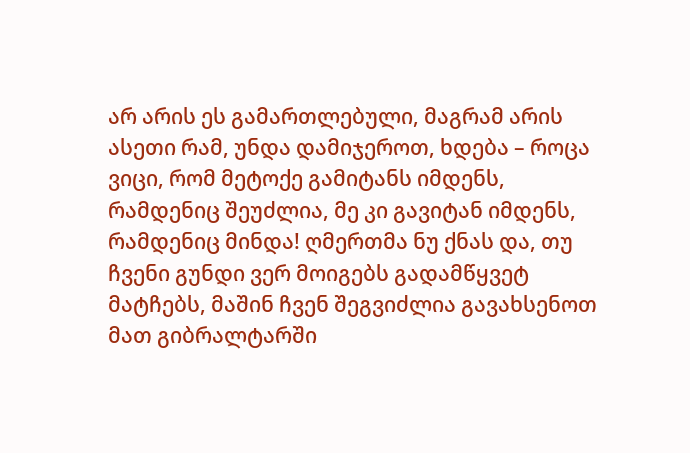არ არის ეს გამართლებული, მაგრამ არის ასეთი რამ, უნდა დამიჯეროთ, ხდება – როცა ვიცი, რომ მეტოქე გამიტანს იმდენს, რამდენიც შეუძლია, მე კი გავიტან იმდენს, რამდენიც მინდა! ღმერთმა ნუ ქნას და, თუ ჩვენი გუნდი ვერ მოიგებს გადამწყვეტ მატჩებს, მაშინ ჩვენ შეგვიძლია გავახსენოთ მათ გიბრალტარში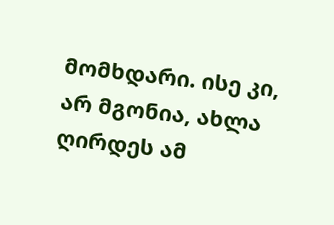მომხდარი. ისე კი, არ მგონია, ახლა ღირდეს ამ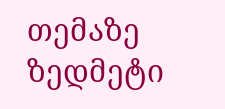თემაზე ზედმეტი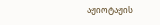აჟიოტაჟის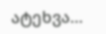ატეხვა…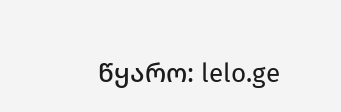წყარო: lelo.ge